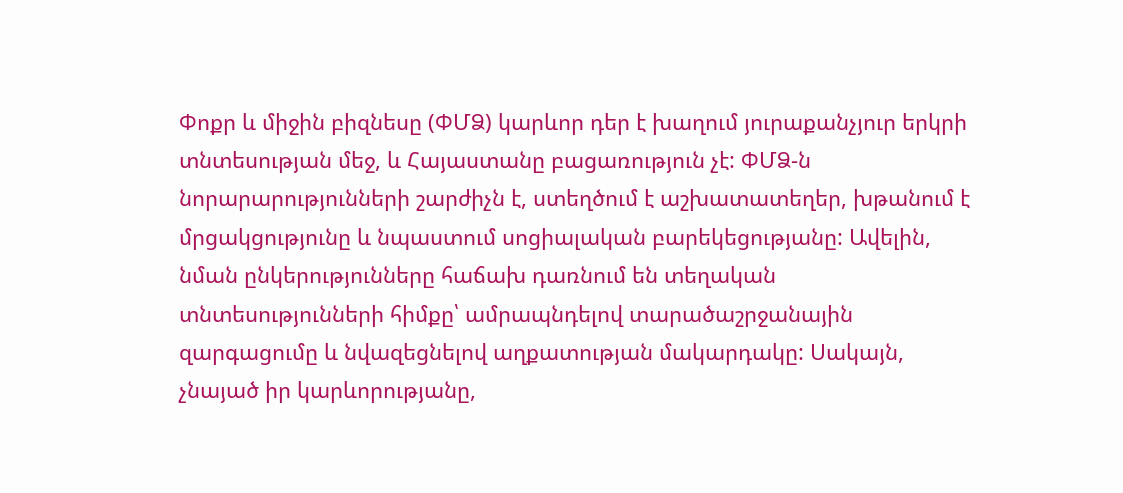Փոքր և միջին բիզնեսը (ՓՄՁ) կարևոր դեր է խաղում յուրաքանչյուր երկրի տնտեսության մեջ, և Հայաստանը բացառություն չէ: ՓՄՁ-ն նորարարությունների շարժիչն է, ստեղծում է աշխատատեղեր, խթանում է մրցակցությունը և նպաստում սոցիալական բարեկեցությանը: Ավելին, նման ընկերությունները հաճախ դառնում են տեղական տնտեսությունների հիմքը՝ ամրապնդելով տարածաշրջանային զարգացումը և նվազեցնելով աղքատության մակարդակը: Սակայն, չնայած իր կարևորությանը,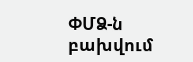ՓՄՁ-ն բախվում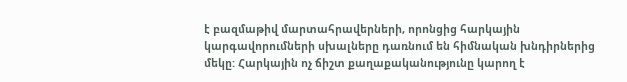է բազմաթիվ մարտահրավերների, որոնցից հարկային կարգավորումների սխալները դառնում են հիմնական խնդիրներից մեկը: Հարկային ոչ ճիշտ քաղաքականությունը կարող է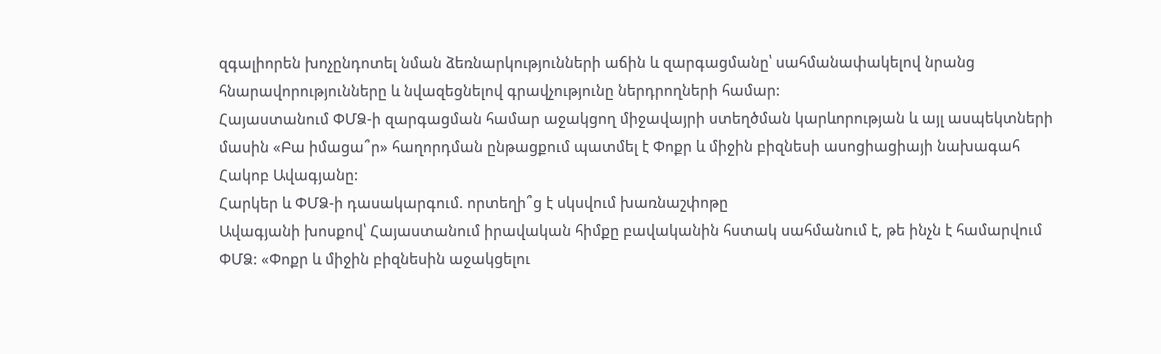զգալիորեն խոչընդոտել նման ձեռնարկությունների աճին և զարգացմանը՝ սահմանափակելով նրանց հնարավորությունները և նվազեցնելով գրավչությունը ներդրողների համար:
Հայաստանում ՓՄՁ-ի զարգացման համար աջակցող միջավայրի ստեղծման կարևորության և այլ ասպեկտների մասին «Բա իմացա՞ր» հաղորդման ընթացքում պատմել է Փոքր և միջին բիզնեսի ասոցիացիայի նախագահ Հակոբ Ավագյանը:
Հարկեր և ՓՄՁ-ի դասակարգում. որտեղի՞ց է սկսվում խառնաշփոթը
Ավագյանի խոսքով՝ Հայաստանում իրավական հիմքը բավականին հստակ սահմանում է, թե ինչն է համարվում ՓՄՁ: «Փոքր և միջին բիզնեսին աջակցելու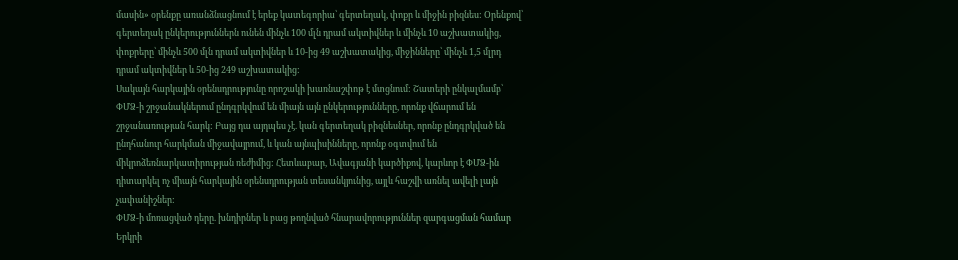մասին» օրենքը առանձնացնում է երեք կատեգորիա՝ գերտեղակ, փոքր և միջին բիզնես: Օրենքով՝ գերտեղակ ընկերություններն ունեն մինչև 100 մլն դրամ ակտիվներ և մինչև 10 աշխատակից, փոքրերը՝ մինչև 500 մլն դրամ ակտիվներ և 10-ից 49 աշխատակից, միջինները՝ մինչև 1,5 մլրդ դրամ ակտիվներ և 50-ից 249 աշխատակից:
Սակայն հարկային օրենսդրությունը որոշակի խառնաշփոթ է մտցնում: Շատերի ընկալմամբ՝ ՓՄՁ-ի շրջանակներում ընդգրկվում են միայն այն ընկերությունները, որոնք վճարում են շրջանառության հարկ: Բայց դա այդպես չէ. կան գերտեղակ բիզնեսներ, որոնք ընդգրկված են ընդհանուր հարկման միջավայրում, և կան այնպիսինները, որոնք օգտվում են միկրոձեռնարկատիրության ռեժիմից: Հետևաբար, Ավագյանի կարծիքով, կարևոր է ՓՄՁ-ին դիտարկել ոչ միայն հարկային օրենսդրության տեսանկյունից, այլև հաշվի առնել ավելի լայն չափանիշներ:
ՓՄՁ-ի մոռացված դերը. խնդիրներ և բաց թողնված հնարավորություններ զարգացման համար
Երկրի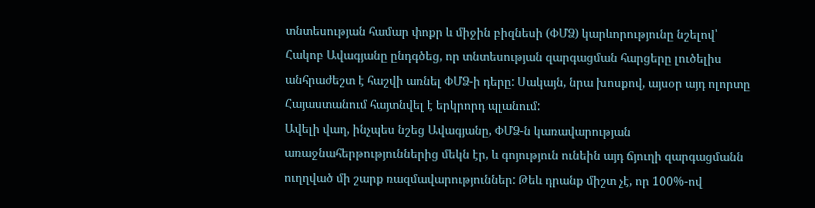տնտեսության համար փոքր և միջին բիզնեսի (ՓՄՁ) կարևորությունը նշելով՝ Հակոբ Ավագյանը ընդգծեց, որ տնտեսության զարգացման հարցերը լուծելիս անհրաժեշտ է հաշվի առնել ՓՄՁ-ի դերը: Սակայն, նրա խոսքով, այսօր այդ ոլորտը Հայաստանում հայտնվել է երկրորդ պլանում:
Ավելի վաղ, ինչպես նշեց Ավագյանը, ՓՄՁ-ն կառավարության առաջնահերթություններից մեկն էր, և գոյություն ունեին այդ ճյուղի զարգացմանն ուղղված մի շարք ռազմավարություններ: Թեև դրանք միշտ չէ, որ 100%-ով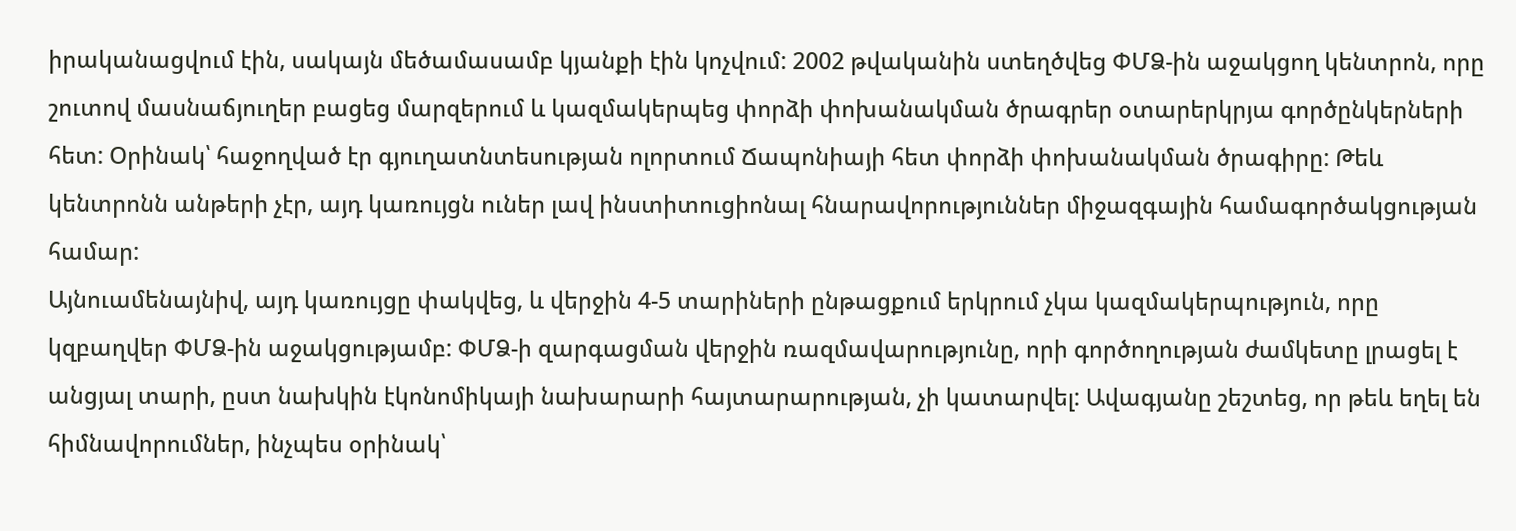իրականացվում էին, սակայն մեծամասամբ կյանքի էին կոչվում: 2002 թվականին ստեղծվեց ՓՄՁ-ին աջակցող կենտրոն, որը շուտով մասնաճյուղեր բացեց մարզերում և կազմակերպեց փորձի փոխանակման ծրագրեր օտարերկրյա գործընկերների հետ: Օրինակ՝ հաջողված էր գյուղատնտեսության ոլորտում Ճապոնիայի հետ փորձի փոխանակման ծրագիրը: Թեև կենտրոնն անթերի չէր, այդ կառույցն ուներ լավ ինստիտուցիոնալ հնարավորություններ միջազգային համագործակցության համար:
Այնուամենայնիվ, այդ կառույցը փակվեց, և վերջին 4-5 տարիների ընթացքում երկրում չկա կազմակերպություն, որը կզբաղվեր ՓՄՁ-ին աջակցությամբ: ՓՄՁ-ի զարգացման վերջին ռազմավարությունը, որի գործողության ժամկետը լրացել է անցյալ տարի, ըստ նախկին էկոնոմիկայի նախարարի հայտարարության, չի կատարվել: Ավագյանը շեշտեց, որ թեև եղել են հիմնավորումներ, ինչպես օրինակ՝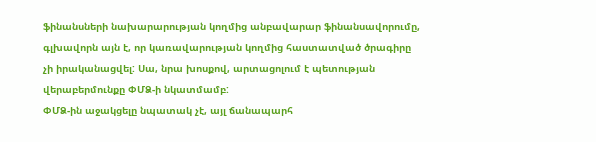ֆինանսների նախարարության կողմից անբավարար ֆինանսավորումը, գլխավորն այն է, որ կառավարության կողմից հաստատված ծրագիրը չի իրականացվել: Սա, նրա խոսքով, արտացոլում է պետության վերաբերմունքը ՓՄՁ-ի նկատմամբ:
ՓՄՁ-ին աջակցելը նպատակ չէ, այլ ճանապարհ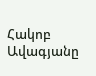Հակոբ Ավագյանը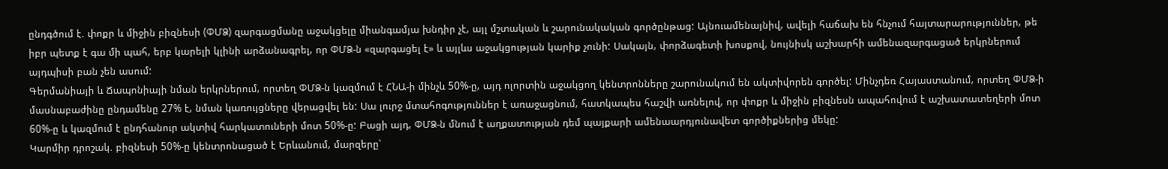ընդգծում է. փոքր և միջին բիզնեսի (ՓՄՁ) զարգացմանը աջակցելը միանգամյա խնդիր չէ, այլ մշտական և շարունակական գործընթաց: Այնուամենայնիվ, ավելի հաճախ են հնչում հայտարարություններ, թե իբր պետք է գա մի պահ, երբ կարելի կլինի արձանագրել, որ ՓՄՁ-ն «զարգացել է» և այլևս աջակցության կարիք չունի: Սակայն, փորձագետի խոսքով, նույնիսկ աշխարհի ամենազարգացած երկրներում այդպիսի բան չեն ասում:
Գերմանիայի և Ճապոնիայի նման երկրներում, որտեղ ՓՄՁ-ն կազմում է ՀՆԱ-ի մինչև 50%-ը, այդ ոլորտին աջակցող կենտրոնները շարունակում են ակտիվորեն գործել: Մինչդեռ Հայաստանում, որտեղ ՓՄՁ-ի մասնաբաժինը ընդամենը 27% է, նման կառույցները վերացվել են: Սա լուրջ մտահոգություններ է առաջացնում, հատկապես հաշվի առնելով, որ փոքր և միջին բիզնեսն ապահովում է աշխատատեղերի մոտ 60%-ը և կազմում է ընդհանուր ակտիվ հարկատուների մոտ 50%-ը: Բացի այդ, ՓՄՁ-ն մնում է աղքատության դեմ պայքարի ամենաարդյունավետ գործիքներից մեկը:
Կարմիր դրոշակ. բիզնեսի 50%-ը կենտրոնացած է Երևանում, մարզերը՝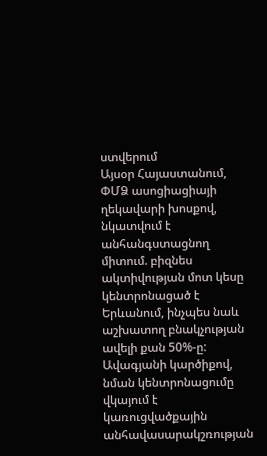ստվերում
Այսօր Հայաստանում, ՓՄՁ ասոցիացիայի ղեկավարի խոսքով, նկատվում է անհանգստացնող միտում. բիզնես ակտիվության մոտ կեսը կենտրոնացած է Երևանում, ինչպես նաև աշխատող բնակչության ավելի քան 50%-ը: Ավագյանի կարծիքով, նման կենտրոնացումը վկայում է կառուցվածքային անհավասարակշռության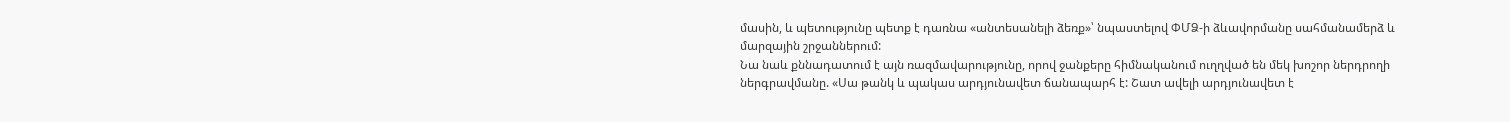մասին, և պետությունը պետք է դառնա «անտեսանելի ձեռք»՝ նպաստելով ՓՄՁ-ի ձևավորմանը սահմանամերձ և մարզային շրջաններում:
Նա նաև քննադատում է այն ռազմավարությունը, որով ջանքերը հիմնականում ուղղված են մեկ խոշոր ներդրողի ներգրավմանը. «Սա թանկ և պակաս արդյունավետ ճանապարհ է: Շատ ավելի արդյունավետ է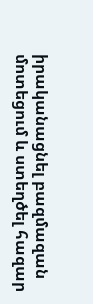իրականացնել բազմազան մոտեցում և ստեղծել հազար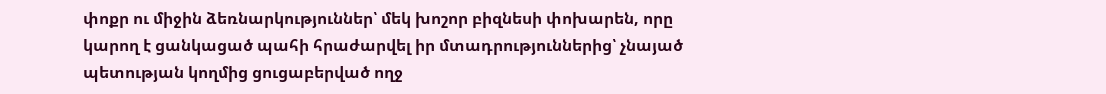փոքր ու միջին ձեռնարկություններ՝ մեկ խոշոր բիզնեսի փոխարեն, որը կարող է ցանկացած պահի հրաժարվել իր մտադրություններից՝ չնայած պետության կողմից ցուցաբերված ողջ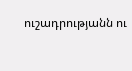ուշադրությանն ու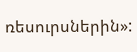ռեսուրսներին»: